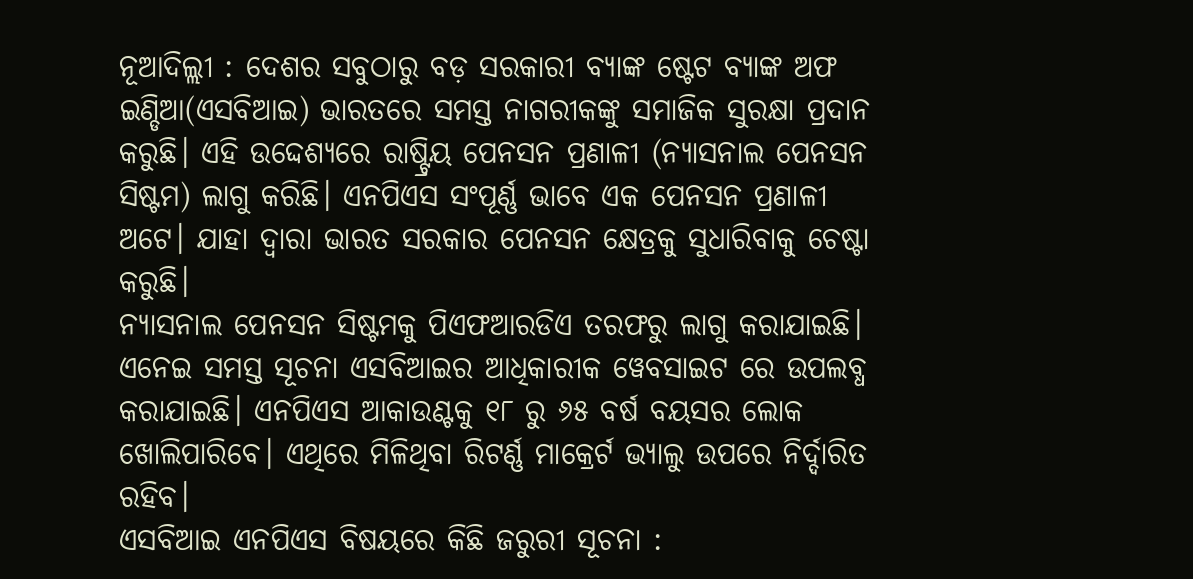ନୂଆଦିଲ୍ଲୀ : ଦେଶର ସବୁଠାରୁ ବଡ଼ ସରକାରୀ ବ୍ୟାଙ୍କ ଷ୍ଟେଟ ବ୍ୟାଙ୍କ ଅଫ ଇଣ୍ଡିଆ(ଏସବିଆଇ) ଭାରତରେ ସମସ୍ତ ନାଗରୀକଙ୍କୁ ସମାଜିକ ସୁରକ୍ଷା ପ୍ରଦାନ କରୁଛି। ଏହି ଉଦ୍ଦେଶ୍ୟରେ ରାଷ୍ଟ୍ରିୟ ପେନସନ ପ୍ରଣାଳୀ (ନ୍ୟାସନାଲ ପେନସନ ସିଷ୍ଟମ) ଲାଗୁ କରିଛି। ଏନପିଏସ ସଂପୂର୍ଣ୍ଣ ଭାବେ ଏକ ପେନସନ ପ୍ରଣାଳୀ ଅଟେ। ଯାହା ଦ୍ବାରା ଭାରତ ସରକାର ପେନସନ କ୍ଷେତ୍ରକୁ ସୁଧାରିବାକୁ ଚେଷ୍ଟା କରୁଛି।
ନ୍ୟାସନାଲ ପେନସନ ସିଷ୍ଟମକୁ ପିଏଫଆରଡିଏ ତରଫରୁ ଲାଗୁ କରାଯାଇଛି। ଏନେଇ ସମସ୍ତ ସୂଚନା ଏସବିଆଇର ଆଧିକାରୀକ ୱେବସାଇଟ ରେ ଉପଲବ୍ଧ କରାଯାଇଛି। ଏନପିଏସ ଆକାଉଣ୍ଟକୁ ୧୮ ରୁ ୬୫ ବର୍ଷ ବୟସର ଲୋକ ଖୋଲିପାରିବେ। ଏଥିରେ ମିଳିଥିବା ରିଟର୍ଣ୍ଣ ମାକ୍ରେର୍ଟ ଭ୍ୟାଲୁ ଉପରେ ନିର୍ଦ୍ଦାରିତ ରହିବ।
ଏସବିଆଇ ଏନପିଏସ ବିଷୟରେ କିଛି ଜରୁରୀ ସୂଚନା :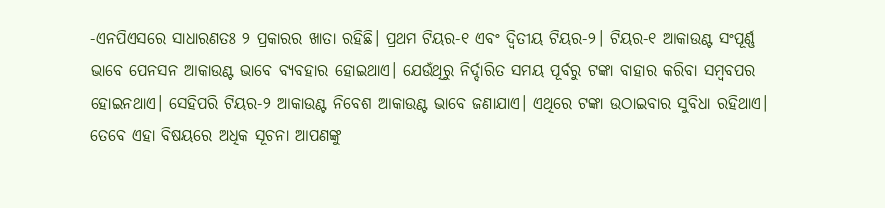-ଏନପିଏସରେ ସାଧାରଣତଃ ୨ ପ୍ରକାରର ଖାତା ରହିଛି। ପ୍ରଥମ ଟିୟର-୧ ଏବଂ ଦ୍ବିତୀୟ ଟିୟର-୨। ଟିୟର-୧ ଆକାଉଣ୍ଟ ସଂପୂର୍ଣ୍ଣ ଭାବେ ପେନସନ ଆକାଉଣ୍ଟ ଭାବେ ବ୍ୟବହାର ହୋଇଥାଏ। ଯେଉଁଥିରୁ ନିର୍ଦ୍ଦାରିତ ସମୟ ପୂର୍ବରୁ ଟଙ୍କା ବାହାର କରିବା ସମ୍ବବପର ହୋଇନଥାଏ। ସେହିପରି ଟିୟର-୨ ଆକାଉଣ୍ଟ ନିବେଶ ଆକାଉଣ୍ଟ ଭାବେ ଜଣାଯାଏ। ଏଥିରେ ଟଙ୍କା ଉଠାଇବାର ସୁବିଧା ରହିଥାଏ। ତେବେ ଏହା ବିଷୟରେ ଅଧିକ ସୂଚନା ଆପଣଙ୍କୁ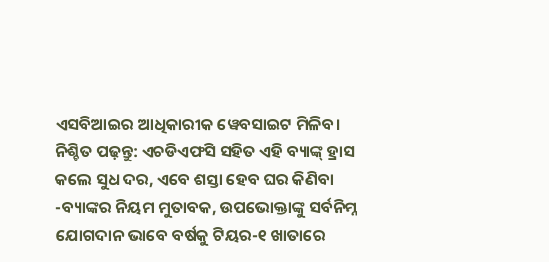ଏସବିଆଇର ଆଧିକାରୀକ ୱେବସାଇଟ ମିଳିବ।
ନିଶ୍ଚିତ ପଢ଼ନ୍ତୁ: ଏଚଡିଏଫସି ସହିତ ଏହି ବ୍ୟାଙ୍କ୍ ହ୍ରାସ କଲେ ସୁଧ ଦର, ଏବେ ଶସ୍ତା ହେବ ଘର କିଣିବା
-ବ୍ୟାଙ୍କର ନିୟମ ମୁତାବକ, ଉପଭୋକ୍ତାଙ୍କୁ ସର୍ବନିମ୍ନ ଯୋଗଦାନ ଭାବେ ବର୍ଷକୁ ଟିୟର-୧ ଖାତାରେ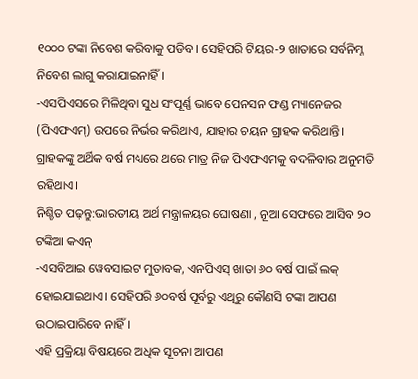୧୦୦୦ ଟଙ୍କା ନିବେଶ କରିବାକୁ ପଡିବ। ସେହିପରି ଟିୟର-୨ ଖାତାରେ ସର୍ବନିମ୍ନ ନିବେଶ ଲାଗୁ କରାଯାଇନାହିଁ।
-ଏସପିଏସରେ ମିଳିଥିବା ସୁଧ ସଂପୂର୍ଣ୍ଣ ଭାବେ ପେନସନ ଫଣ୍ଡ ମ୍ୟାନେଜର (ପିଏଫଏମ୍) ଉପରେ ନିର୍ଭର କରିଥାଏ, ଯାହାର ଚୟନ ଗ୍ରାହକ କରିଥାନ୍ତି। ଗ୍ରାହକଙ୍କୁ ଅର୍ଥିକ ବର୍ଷ ମଧ୍ୟରେ ଥରେ ମାତ୍ର ନିଜ ପିଏଫଏମକୁ ବଦଳିବାର ଅନୁମତି ରହିଥାଏ।
ନିଶ୍ଚିତ ପଢ଼ନ୍ତୁ:ଭାରତୀୟ ଅର୍ଥ ମନ୍ତ୍ରାଳୟର ଘୋଷଣା , ନୂଆ ସେଫରେ ଆସିବ ୨୦ ଟଙ୍କିଆ କଏନ୍
-ଏସବିଆଇ ୱେବସାଇଟ ମୁତାବକ, ଏନପିଏସ୍ ଖାତା ୬୦ ବର୍ଷ ପାଇଁ ଲକ୍ ହୋଇଯାଇଥାଏ। ସେହିପରି ୬୦ବର୍ଷ ପୂର୍ବରୁ ଏଥିରୁ କୌଣସି ଟଙ୍କା ଆପଣ ଉଠାଇପାରିବେ ନାହିଁ।
ଏହି ପ୍ରକ୍ରିୟା ବିଷୟରେ ଅଧିକ ସୂଚନା ଆପଣ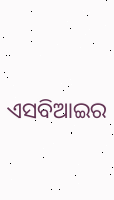ଏସବିଆଇର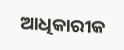ଆଧିକାରୀକ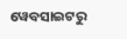ୱେବସାଇଟରୁ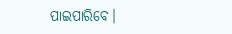ପାଇପାରିବେ।